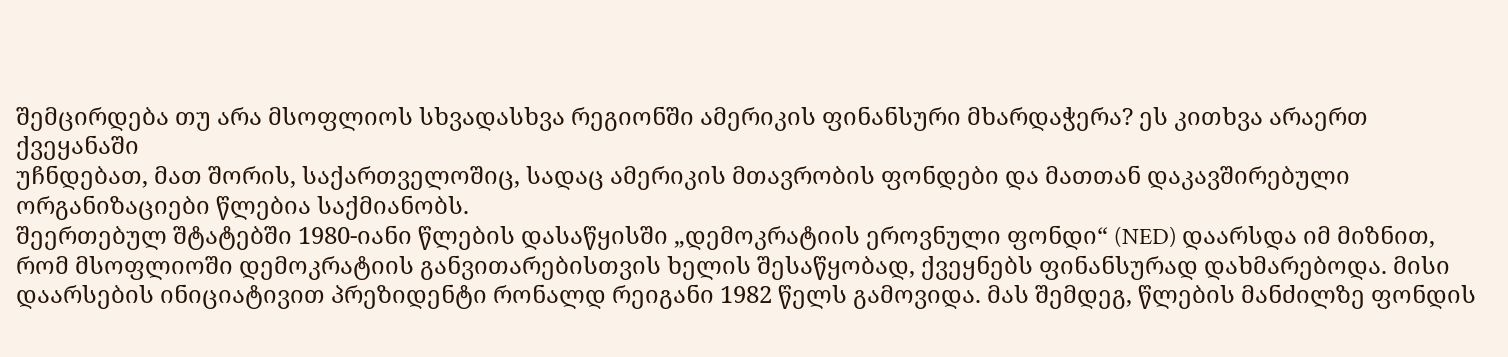შემცირდება თუ არა მსოფლიოს სხვადასხვა რეგიონში ამერიკის ფინანსური მხარდაჭერა? ეს კითხვა არაერთ ქვეყანაში
უჩნდებათ, მათ შორის, საქართველოშიც, სადაც ამერიკის მთავრობის ფონდები და მათთან დაკავშირებული ორგანიზაციები წლებია საქმიანობს.
შეერთებულ შტატებში 1980-იანი წლების დასაწყისში „დემოკრატიის ეროვნული ფონდი“ (NED) დაარსდა იმ მიზნით, რომ მსოფლიოში დემოკრატიის განვითარებისთვის ხელის შესაწყობად, ქვეყნებს ფინანსურად დახმარებოდა. მისი დაარსების ინიციატივით პრეზიდენტი რონალდ რეიგანი 1982 წელს გამოვიდა. მას შემდეგ, წლების მანძილზე ფონდის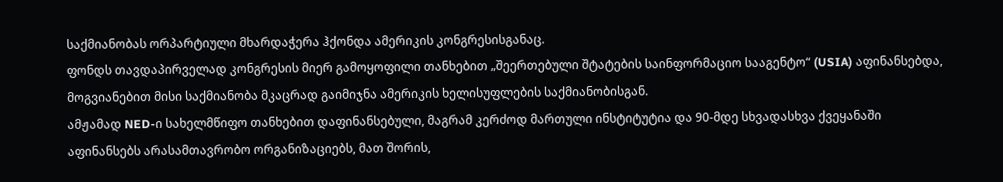საქმიანობას ორპარტიული მხარდაჭერა ჰქონდა ამერიკის კონგრესისგანაც.
ფონდს თავდაპირველად კონგრესის მიერ გამოყოფილი თანხებით „შეერთებული შტატების საინფორმაციო სააგენტო“ (USIA) აფინანსებდა, მოგვიანებით მისი საქმიანობა მკაცრად გაიმიჯნა ამერიკის ხელისუფლების საქმიანობისგან.
ამჟამად NED-ი სახელმწიფო თანხებით დაფინანსებული, მაგრამ კერძოდ მართული ინსტიტუტია და 90-მდე სხვადასხვა ქვეყანაში აფინანსებს არასამთავრობო ორგანიზაციებს, მათ შორის,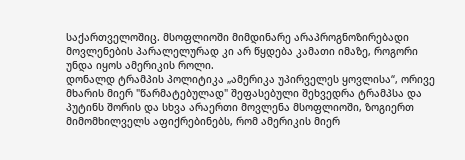საქართველოშიც. მსოფლიოში მიმდინარე არაპროგნოზირებადი მოვლენების პარალელურად კი არ წყდება კამათი იმაზე, როგორი უნდა იყოს ამერიკის როლი.
დონალდ ტრამპის პოლიტიკა „ამერიკა უპირველეს ყოვლისა“, ორივე მხარის მიერ "წარმატებულად" შეფასებული შეხვედრა ტრამპსა და პუტინს შორის და სხვა არაერთი მოვლენა მსოფლიოში, ზოგიერთ მიმომხილველს აფიქრებინებს, რომ ამერიკის მიერ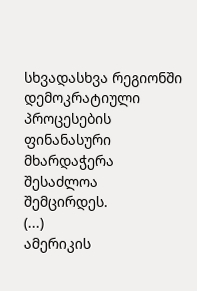სხვადასხვა რეგიონში დემოკრატიული პროცესების ფინანასური მხარდაჭერა შესაძლოა შემცირდეს.
(...)
ამერიკის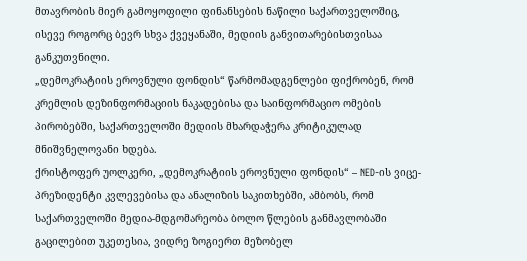მთავრობის მიერ გამოყოფილი ფინანსების ნაწილი საქართველოშიც, ისევე როგორც ბევრ სხვა ქვეყანაში, მედიის განვითარებისთვისაა განკუთვნილი.
„დემოკრატიის ეროვნული ფონდის“ წარმომადგენლები ფიქრობენ, რომ კრემლის დეზინფორმაციის ნაკადებისა და საინფორმაციო ომების პირობებში, საქართველოში მედიის მხარდაჭერა კრიტიკულად მნიშვნელოვანი ხდება.
ქრისტოფერ უოლკერი, „დემოკრატიის ეროვნული ფონდის“ – NED-ის ვიცე-პრეზიდენტი კვლევებისა და ანალიზის საკითხებში, ამბობს, რომ საქართველოში მედია-მდგომარეობა ბოლო წლების განმავლობაში გაცილებით უკეთესია, ვიდრე ზოგიერთ მეზობელ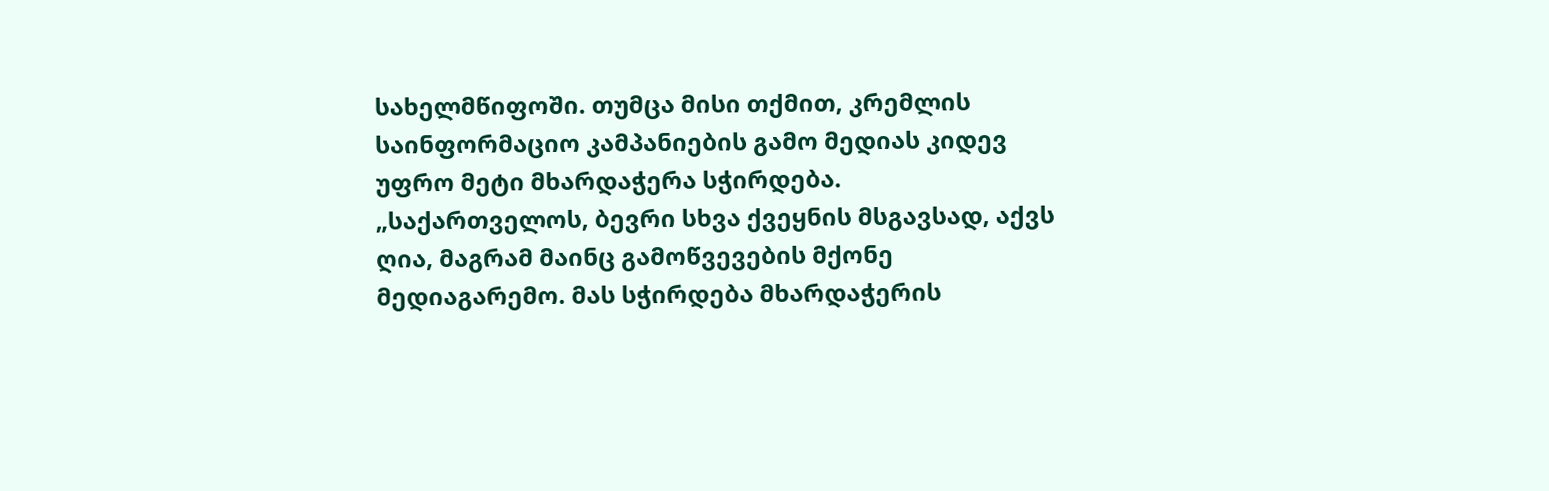სახელმწიფოში. თუმცა მისი თქმით, კრემლის საინფორმაციო კამპანიების გამო მედიას კიდევ უფრო მეტი მხარდაჭერა სჭირდება.
„საქართველოს, ბევრი სხვა ქვეყნის მსგავსად, აქვს ღია, მაგრამ მაინც გამოწვევების მქონე მედიაგარემო. მას სჭირდება მხარდაჭერის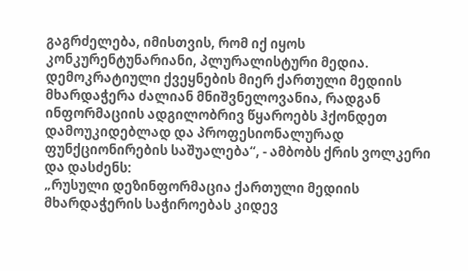გაგრძელება, იმისთვის, რომ იქ იყოს კონკურენტუნარიანი, პლურალისტური მედია. დემოკრატიული ქვეყნების მიერ ქართული მედიის მხარდაჭერა ძალიან მნიშვნელოვანია, რადგან ინფორმაციის ადგილობრივ წყაროებს ჰქონდეთ დამოუკიდებლად და პროფესიონალურად ფუნქციონირების საშუალება“, - ამბობს ქრის ვოლკერი და დასძენს:
„რუსული დეზინფორმაცია ქართული მედიის მხარდაჭერის საჭიროებას კიდევ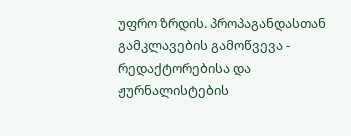უფრო ზრდის. პროპაგანდასთან გამკლავების გამოწვევა - რედაქტორებისა და ჟურნალისტების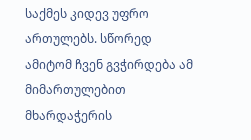საქმეს კიდევ უფრო ართულებს. სწორედ ამიტომ ჩვენ გვჭირდება ამ მიმართულებით მხარდაჭერის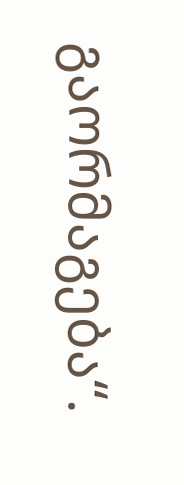გაორმაგება“.